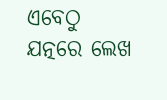ଏବେଠୁ ଯତ୍ନରେ ଲେଖ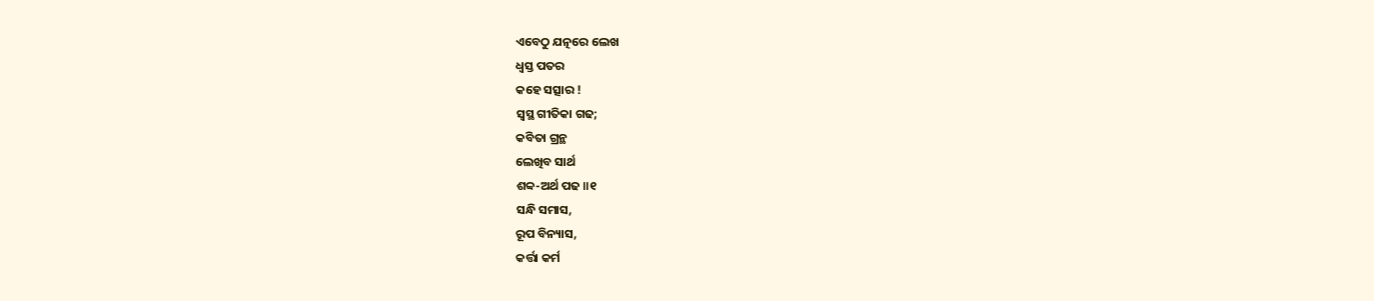ଏବେଠୁ ଯତ୍ନରେ ଲେଖ
ଧ୍ୱସ୍ତ ପତର
କହେ ସତ୍ସାର !
ସ୍ୱସ୍ଥ ଗୀତିକା ଗଢ;
କବିତା ଗ୍ରନ୍ଥ
ଲେଖିବ ସାର୍ଥ
ଶବ୍ବ-ଅର୍ଥ ପଢ ॥୧
ସନ୍ଧି ସମାସ,
ରୂପ ବିନ୍ୟାସ,
କର୍ତ୍ତା କର୍ମ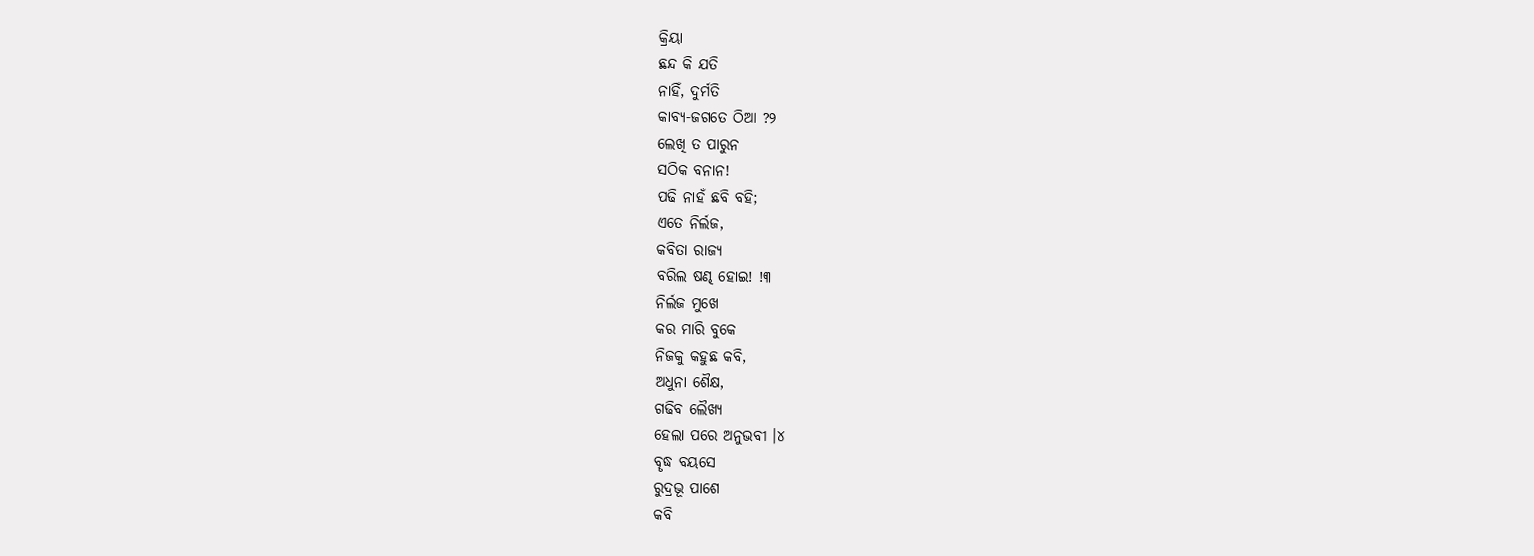କ୍ରିୟା
ଛନ୍ଦ କି ଯତି
ନାହିଁ, ଦୁର୍ମତି
କାବ୍ୟ-ଜଗତେ ଠିଆ ?୨
ଲେଖି ତ ପାରୁନ
ସଠିକ ବନାନ!
ପଢି ନାହଁ ଛବି ବହି;
ଏତେ ନିର୍ଲଜ,
କବିତା ରାଜ୍ୟ
ବରିଲ ଷଣ୍ଢ ହୋଇ! !୩
ନିର୍ଲଜ ମୁଖେ
କର ମାରି ବୁକେ
ନିଜକୁ କହୁଛ କବି,
ଅଧୁନା ଶୈକ୍ଷ,
ଗଢିବ ଲୈଖ୍ୟ
ହେଲା ପରେ ଅନୁଭବୀ ।୪
ବୄଦ୍ଧ ବୟସେ
ରୁଦ୍ରଭୂ ପାଶେ
କବି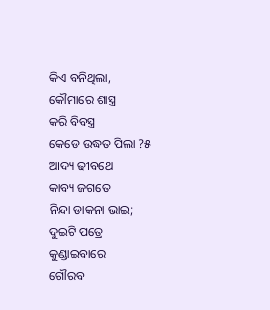କିଏ ବନିଥିଲା,
କୌମାରେ ଶାସ୍ତ୍ର
କରି ବିବସ୍ତ୍ର
କେଡେ ଉଦ୍ଧତ ପିଲା ?୫
ଆଦ୍ୟ ଢୀବଥେ
କାବ୍ୟ ଜଗତେ
ନିନ୍ଦା ଡାକନା ଭାଇ;
ଦୁଇଟି ପତ୍ରେ
କୁଣ୍ଡାଇବାରେ
ଗୌରବ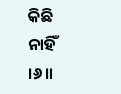କିଛି ନାହିଁ ।୬॥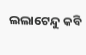ଲଲାଟେନ୍ଦୁ କବି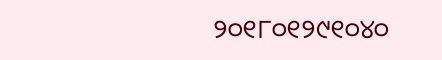୨୦୧୮୦୧୨୯୧୦୪୦